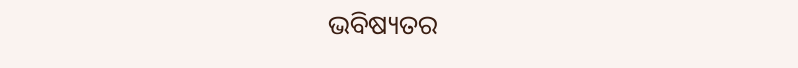ଭବିଷ୍ୟତର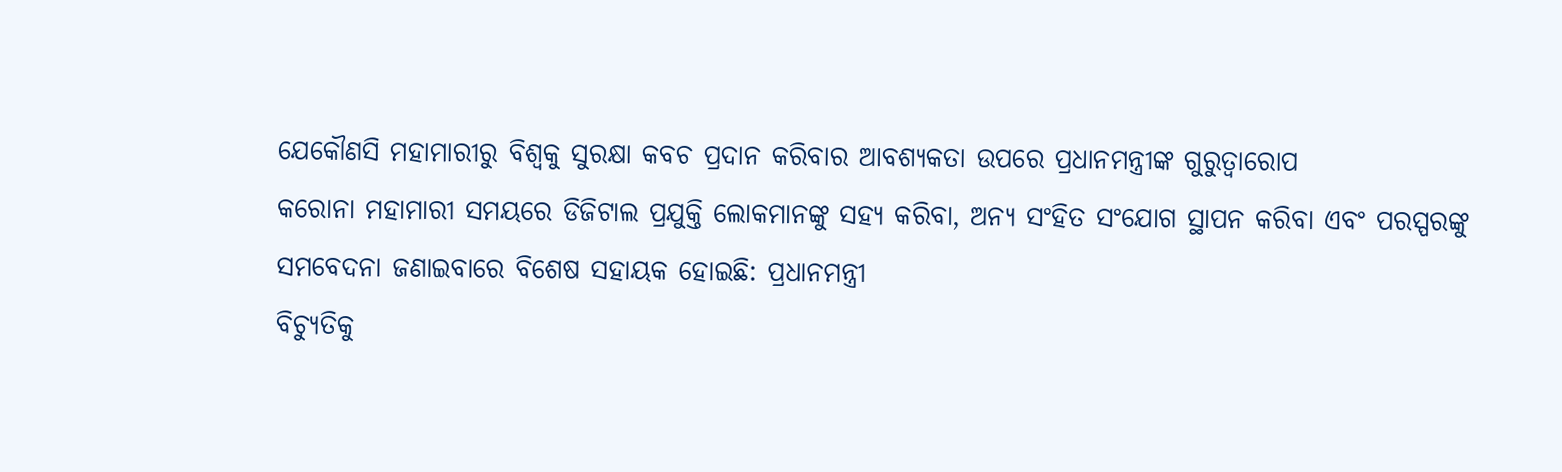ଯେକୌଣସି ମହାମାରୀରୁ ବିଶ୍ୱକୁ ସୁରକ୍ଷା କବଚ ପ୍ରଦାନ କରିବାର ଆବଶ୍ୟକତା ଉପରେ ପ୍ରଧାନମନ୍ତ୍ରୀଙ୍କ ଗୁରୁତ୍ୱାରୋପ
କରୋନା ମହାମାରୀ ସମୟରେ ଡିଜିଟାଲ ପ୍ରଯୁକ୍ତି ଲୋକମାନଙ୍କୁ ସହ୍ୟ କରିବା, ଅନ୍ୟ ସଂହିତ ସଂଯୋଗ ସ୍ଥାପନ କରିବା ଏବଂ ପରସ୍ପରଙ୍କୁ ସମବେଦନା ଜଣାଇବାରେ ବିଶେଷ ସହାୟକ ହୋଇଛି: ପ୍ରଧାନମନ୍ତ୍ରୀ
ବିଚ୍ୟୁତିକୁ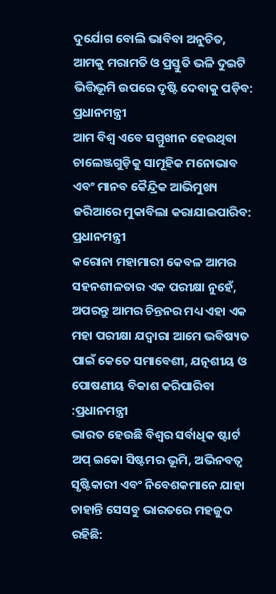ଦୁର୍ଯୋଗ ବୋଲି ଭାବିବା ଅନୁଚିତ, ଆମକୁ ମରାମତି ଓ ପ୍ରସ୍ତୁତି ଭଳି ଦୁଇଟି ଭିତ୍ତିଭୂମି ଉପରେ ଦୃଷ୍ଟି ଦେବାକୁ ପଡ଼ିବ: ପ୍ରଧାନମନ୍ତ୍ରୀ
ଆମ ବିଶ୍ୱ ଏବେ ସମ୍ମୁଖୀନ ହେଉଥିବା ଚାଲେଞ୍ଜଗୁଡ଼ିକୁ ସାମୂହିକ ମନୋଭାବ ଏବଂ ମାନବ କୈନ୍ଦ୍ରିକ ଆଭିମୁଖ୍ୟ ଜରିଆରେ ମୁକାବିଲା କରାଯାଇପାରିବ: ପ୍ରଧାନମନ୍ତ୍ରୀ
କରୋନା ମହାମାରୀ କେବଳ ଆମର ସହନଶୀଳତାର ଏକ ପରୀକ୍ଷା ନୁହେଁ, ଅପରନ୍ତୁ ଆମର ଚିନ୍ତନର ମଧ୍ୟ ଏହା ଏକ ମହା ପରୀକ୍ଷା ଯଦ୍ୱାରା ଆମେ ଭବିଷ୍ୟତ ପାଇଁ କେତେ ସମାବେଶୀ, ଯତ୍ନଶୀୟ ଓ ପୋଷଣୀୟ ବିକାଶ କରିପାରିବା :ପ୍ରଧାନମନ୍ତ୍ରୀ
ଭାରତ ହେଉଛି ବିଶ୍ୱର ସର୍ବାଧିକ ଷ୍ଟାର୍ଟ ଅପ୍‍ ଇକୋ ସିଷ୍ଟମର ଭୂମି, ଅଭିନବତ୍ୱ ସୃଷ୍ଟିକାରୀ ଏବଂ ନିବେଶକମାନେ ଯାହା ଚାହାନ୍ତି ସେସବୁ ଭାରତରେ ମହଜୁଦ ରହିଛି: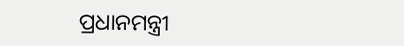ପ୍ରଧାନମନ୍ତ୍ରୀ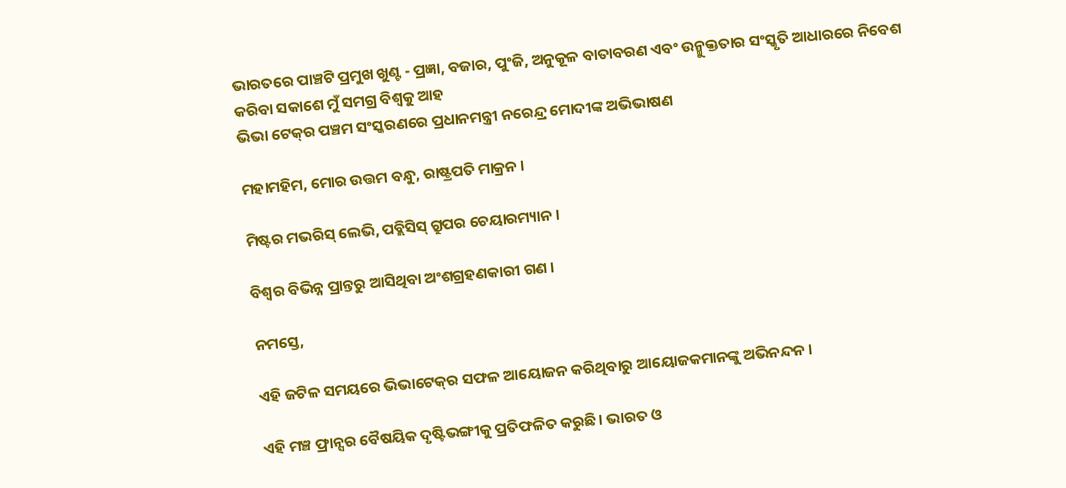ଭାରତରେ ପାଞ୍ଚଟି ପ୍ରମୁଖ ଖୁଣ୍ଟ - ପ୍ରଜ୍ଞା, ବଜାର, ପୁଂଜି, ଅନୁକୂଳ ବାତାବରଣ ଏବଂ ଉନ୍ମୁକ୍ତତାର ସଂସ୍କୃତି ଆଧାରରେ ନିବେଶ କରିବା ସକାଶେ ମୁଁ ସମଗ୍ର ବିଶ୍ୱକୁ ଆହ
ଭିଭା ଟେକ୍‍ର ପଞ୍ଚମ ସଂସ୍କରଣରେ ପ୍ରଧାନମନ୍ତ୍ରୀ ନରେନ୍ଦ୍ର ମୋଦୀଙ୍କ ଅଭିଭାଷଣ

ମହାମହିମ, ମୋର ଉତ୍ତମ ବନ୍ଧୁ, ରାଷ୍ଟ୍ରପତି ମାକ୍ରନ ।

ମିଷ୍ଟର ମଭରିସ୍ ଲେଭି, ପବ୍ଲିସିସ୍ ଗ୍ରୁପର ଚେୟାରମ୍ୟାନ ।

ବିଶ୍ୱର ବିଭିନ୍ନ ପ୍ରାନ୍ତରୁ ଆସିଥିବା ଅଂଶଗ୍ରହଣକାରୀ ଗଣ ।

ନମସ୍ତେ,

ଏହି ଜଟିଳ ସମୟରେ ଭିଭାଟେକ୍‌ର ସଫଳ ଆୟୋଜନ କରିଥିବାରୁ ଆୟୋଜକମାନଙ୍କୁ ଅଭିନନ୍ଦନ ।

ଏହି ମଞ୍ଚ ଫ୍ରାନ୍ସର ବୈଷୟିକ ଦୃଷ୍ଟିଭଙ୍ଗୀକୁ ପ୍ରତିଫଳିତ କରୁଛି । ଭାରତ ଓ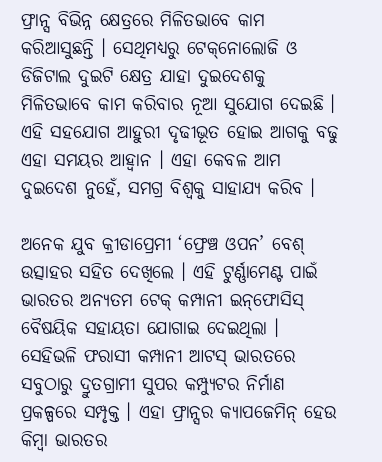ଫ୍ରାନ୍ସ ବିଭିନ୍ନ କ୍ଷେତ୍ରରେ ମିଳିତଭାବେ କାମ କରିଆସୁଛନ୍ତି । ସେଥିମଧ୍ୟରୁ ଟେକ୍‌ନୋଲୋଜି ଓ ଡିଜିଟାଲ ଦୁଇଟି କ୍ଷେତ୍ର ଯାହା ଦୁଇଦେଶକୁ ମିଳିତଭାବେ କାମ କରିବାର ନୂଆ ସୁଯୋଗ ଦେଇଛି । ଏହି ସହଯୋଗ ଆହୁରୀ ଦୃଢୀଭୂତ ହୋଇ ଆଗକୁ ବଢୁ ଏହା ସମୟର ଆହ୍ୱାନ । ଏହା କେବଳ ଆମ ଦୁଇଦେଶ ନୁହେଁ, ସମଗ୍ର ବିଶ୍ୱକୁ ସାହାଯ୍ୟ କରିବ ।

ଅନେକ ଯୁବ କ୍ରୀଡାପ୍ରେମୀ ‘ଫ୍ରେଞ୍ଚ ଓପନ’ ବେଶ୍ ଉତ୍ସାହର ସହିତ ଦେଖିଲେ । ଏହି ଟୁର୍ଣ୍ଣାମେଣ୍ଟ ପାଇଁ ଭାରତର ଅନ୍ୟତମ ଟେକ୍ କମ୍ପାନୀ ଇନ୍‌ଫୋସିସ୍ ବୈଷୟିକ ସହାୟତା ଯୋଗାଇ ଦେଇଥିଲା । ସେହିଭଳି ଫରାସୀ କମ୍ପାନୀ ଆଟସ୍ ଭାରତରେ ସବୁଠାରୁ ଦ୍ରୁତଗ୍ରାମୀ ସୁପର କମ୍ପ୍ୟୁଟର ନିର୍ମାଣ ପ୍ରକଳ୍ପରେ ସମ୍ପୃକ୍ତ । ଏହା ଫ୍ରାନ୍ସର କ୍ୟାପଜେମିନ୍ ହେଉ କିମ୍ବା ଭାରତର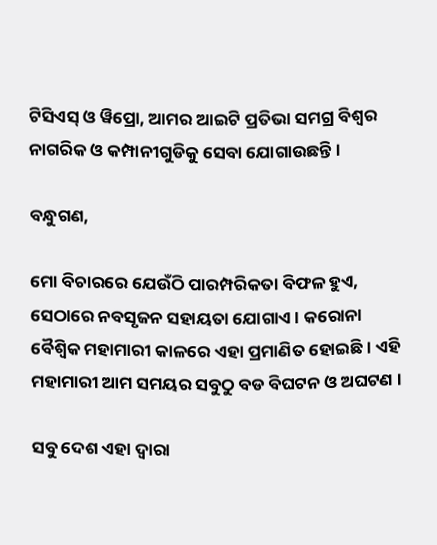ଟିସିଏସ୍ ଓ ୱିପ୍ରୋ, ଆମର ଆଇଟି ପ୍ରତିଭା ସମଗ୍ର ବିଶ୍ୱର ନାଗରିକ ଓ କମ୍ପାନୀଗୁଡିକୁ ସେବା ଯୋଗାଉଛନ୍ତି ।

ବନ୍ଧୁଗଣ,

ମୋ ବିଚାରରେ ଯେଉଁଠି ପାରମ୍ପରିକତା ବିଫଳ ହୁଏ, ସେଠାରେ ନବସୃଜନ ସହାୟତା ଯୋଗାଏ । କରୋନା ବୈଶ୍ୱିକ ମହାମାରୀ କାଳରେ ଏହା ପ୍ରମାଣିତ ହୋଇଛି । ଏହି ମହାମାରୀ ଆମ ସମୟର ସବୁଠୁ ବଡ ବିଘଟନ ଓ ଅଘଟଣ ।

ସବୁ ଦେଶ ଏହା ଦ୍ୱାରା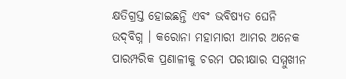କ୍ଷତିଗ୍ରସ୍ତ ହୋଇଛନ୍ତି ଏବଂ ଭବିଷ୍ୟତ ଘେନି ଉଦ୍‌ବିଗ୍ନ । କରୋନା ମହାମାରୀ ଆମର ଅନେକ ପାରମ୍ପରିକ ପ୍ରଣାଳୀକୁ ଚରମ ପରୀକ୍ଷାର ସମ୍ମୁଖୀନ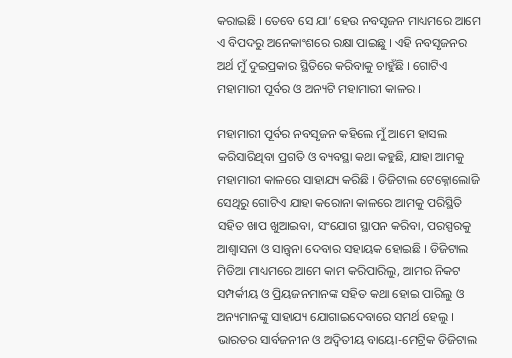କରାଇଛି । ତେବେ ସେ ଯା’ ହେଉ ନବସୃଜନ ମାଧ୍ୟମରେ ଆମେ ଏ ବିପଦରୁ ଅନେକାଂଶରେ ରକ୍ଷା ପାଇଛୁ । ଏହି ନବସୃଜନର ଅର୍ଥ ମୁଁ ଦୁଇପ୍ରକାର ସ୍ଥିତିରେ କରିବାକୁ ଚାହୁଁଛି । ଗୋଟିଏ ମହାମାରୀ ପୂର୍ବର ଓ ଅନ୍ୟଟି ମହାମାରୀ କାଳର ।

ମହାମାରୀ ପୂର୍ବର ନବସୃଜନ କହିଲେ ମୁଁ ଆମେ ହାସଲ କରିସାରିଥିବା ପ୍ରଗତି ଓ ବ୍ୟବସ୍ଥା କଥା କହୁଛି, ଯାହା ଆମକୁ ମହାମାରୀ କାଳରେ ସାହାଯ୍ୟ କରିଛି । ଡିଜିଟାଲ ଟେକ୍ନୋଲୋଜି ସେଥିରୁ ଗୋଟିଏ ଯାହା କରୋନା କାଳରେ ଆମକୁ ପରିସ୍ଥିତି ସହିତ ଖାପ ଖୁଆଇବା, ସଂଯୋଗ ସ୍ଥାପନ କରିବା, ପରସ୍ପରକୁ ଆଶ୍ୱାସନା ଓ ସାନ୍ତ୍ୱନା ଦେବାର ସହାୟକ ହୋଇଛି । ଡିଜିଟାଲ ମିଡିଆ ମାଧ୍ୟମରେ ଆମେ କାମ କରିପାରିଲୁ, ଆମର ନିକଟ ସମ୍ପର୍କୀୟ ଓ ପ୍ରିୟଜନମାନଙ୍କ ସହିତ କଥା ହୋଇ ପାରିଲୁ ଓ ଅନ୍ୟମାନଙ୍କୁ ସାହାଯ୍ୟ ଯୋଗାଇଦେବାରେ ସମର୍ଥ ହେଲୁ । ଭାରତର ସାର୍ବଜନୀନ ଓ ଅଦ୍ୱିତୀୟ ବାୟୋ-ମେଟ୍ରିକ ଡିଜିଟାଲ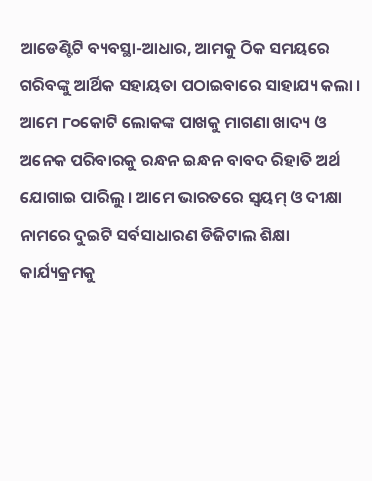ଆଡେଣ୍ଟିଟି ବ୍ୟବସ୍ଥା-ଆଧାର, ଆମକୁ ଠିକ ସମୟରେ ଗରିବଙ୍କୁ ଆର୍ଥିକ ସହାୟତା ପଠାଇବାରେ ସାହାଯ୍ୟ କଲା । ଆମେ ୮୦କୋଟି ଲୋକଙ୍କ ପାଖକୁ ମାଗଣା ଖାଦ୍ୟ ଓ ଅନେକ ପରିବାରକୁ ରନ୍ଧନ ଇନ୍ଧନ ବାବଦ ରିହାତି ଅର୍ଥ ଯୋଗାଇ ପାରିଲୁ । ଆମେ ଭାରତରେ ସ୍ୱୟମ୍ ଓ ଦୀକ୍ଷା ନାମରେ ଦୁଇଟି ସର୍ବସାଧାରଣ ଡିଜିଟାଲ ଶିକ୍ଷା କାର୍ଯ୍ୟକ୍ରମକୁ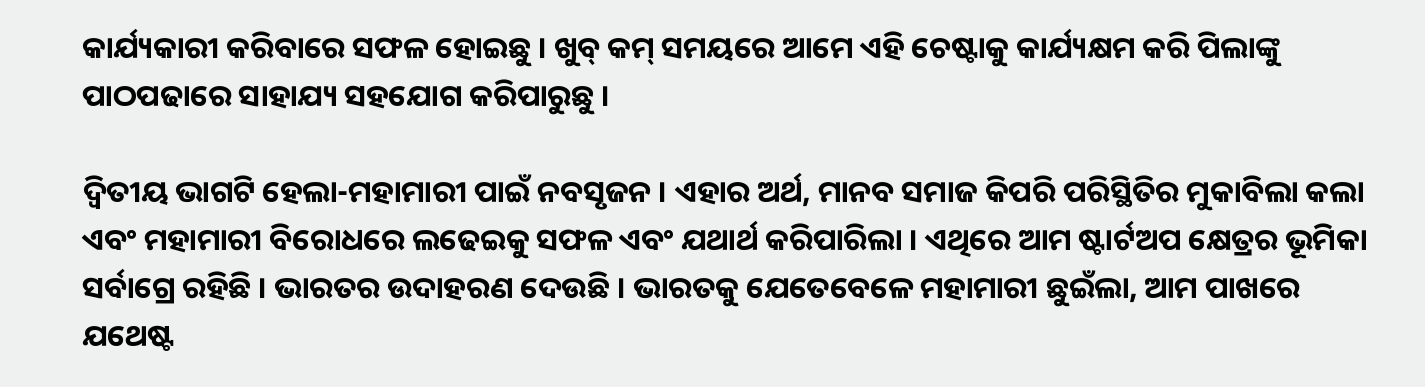କାର୍ଯ୍ୟକାରୀ କରିବାରେ ସଫଳ ହୋଇଛୁ । ଖୁବ୍ କମ୍ ସମୟରେ ଆମେ ଏହି ଚେଷ୍ଟାକୁ କାର୍ଯ୍ୟକ୍ଷମ କରି ପିଲାଙ୍କୁ ପାଠପଢାରେ ସାହାଯ୍ୟ ସହଯୋଗ କରିପାରୁଛୁ ।

ଦ୍ୱିତୀୟ ଭାଗଟି ହେଲା-ମହାମାରୀ ପାଇଁ ନବସୃଜନ । ଏହାର ଅର୍ଥ, ମାନବ ସମାଜ କିପରି ପରିସ୍ଥିତିର ମୁକାବିଲା କଲା ଏବଂ ମହାମାରୀ ବିରୋଧରେ ଲଢେଇକୁ ସଫଳ ଏବଂ ଯଥାର୍ଥ କରିପାରିଲା । ଏଥିରେ ଆମ ଷ୍ଟାର୍ଟଅପ କ୍ଷେତ୍ରର ଭୂମିକା ସର୍ବାଗ୍ରେ ରହିଛି । ଭାରତର ଉଦାହରଣ ଦେଉଛି । ଭାରତକୁ ଯେତେବେଳେ ମହାମାରୀ ଛୁଇଁଲା, ଆମ ପାଖରେ ଯଥେଷ୍ଟ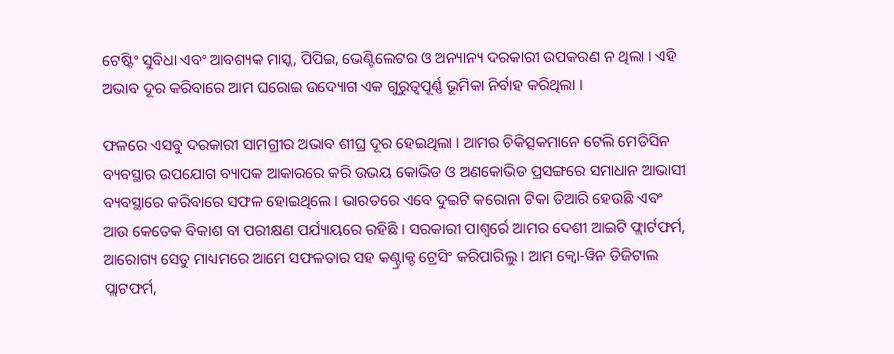ଟେଷ୍ଟିଂ ସୁବିଧା ଏବଂ ଆବଶ୍ୟକ ମାସ୍କ, ପିପିଇ, ଭେଣ୍ଟିଲେଟର ଓ ଅନ୍ୟାନ୍ୟ ଦରକାରୀ ଉପକରଣ ନ ଥିଲା । ଏହି ଅଭାବ ଦୂର କରିବାରେ ଆମ ଘରୋଇ ଉଦ୍ୟୋଗ ଏକ ଗୁରୁତ୍ୱପୂର୍ଣ୍ଣ ଭୂମିକା ନିର୍ବାହ କରିଥିଲା ।

ଫଳରେ ଏସବୁ ଦରକାରୀ ସାମଗ୍ରୀର ଅଭାବ ଶୀଘ୍ର ଦୂର ହେଇଥିଲା । ଆମର ଚିକିତ୍ସକମାନେ ଟେଲି ମେଡିସିନ ବ୍ୟବସ୍ଥାର ଉପଯୋଗ ବ୍ୟାପକ ଆକାରରେ କରି ଉଭୟ କୋଭିଡ ଓ ଅଣକୋଭିଡ ପ୍ରସଙ୍ଗରେ ସମାଧାନ ଆଭାସୀ ବ୍ୟବସ୍ଥାରେ କରିବାରେ ସଫଳ ହୋଇଥିଲେ । ଭାରତରେ ଏବେ ଦୁଇଟି କରୋନା ଟିକା ତିଆରି ହେଉଛି ଏବଂ ଆଉ କେତେକ ବିକାଶ ବା ପରୀକ୍ଷଣ ପର୍ଯ୍ୟାୟରେ ରହିଛି । ସରକାରୀ ପାଶ୍ୱର୍ରେ ଆମର ଦେଶୀ ଆଇଟି ଫ୍ଲାର୍ଟଫର୍ମ, ଆରୋଗ୍ୟ ସେତୁ ମାଧ୍ୟମରେ ଆମେ ସଫଳତାର ସହ କଣ୍ଟ୍ରାକ୍ଟ ଟ୍ରେସିଂ କରିପାରିଲୁ । ଆମ କ୍ୱୋ-ୱିନ ଡିଜିଟାଲ ପ୍ଲାଟଫର୍ମ,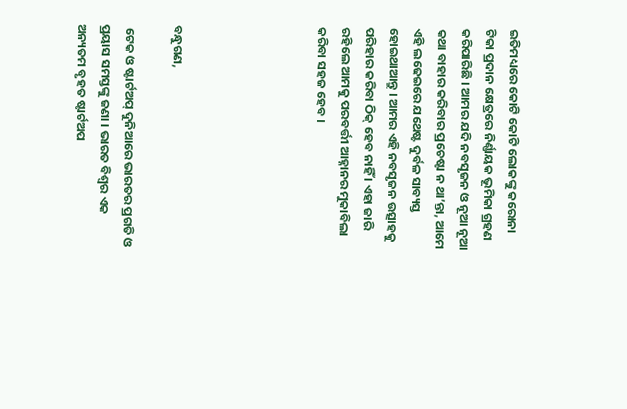ଇତିମଧ୍ୟରେ କୋଟି କୋଟି ଲୋକଙ୍କୁ କରୋନା ଟିକା ପ୍ରଦାନ କ୍ଷେତ୍ରରେ ନିର୍ଣ୍ଣାୟକ ଭୂମିକା ଗ୍ରହଣ କରିପାରିଛି । ଆମର ଯଦି ନବସୃଜନ ଓ ନୂଆ ନୂଆ କଥା ବାହାର କରିବାର ପ୍ରଚେଷ୍ଟା ନ ଥା’ନ୍ତା, ଆମେ ଏହି ଲଢେଇରେ ଯଥେଷ୍ଟ ଦୁର୍ବଳ ସାବ୍ୟସ୍ତ ହୋଇଥାଆନ୍ତୁ । ଆମର ଏହି ନବସୃଜନ ଉତ୍ସାହକୁ ପରିହାର କରିବା ଠିକ୍ ହେବ ନାହିଁ । ଏହା ଜାରି ରହିଲେ ଆମକୁ ପରବର୍ତ୍ତୀ ଆହ୍ନାନର ମୁକାବିଲା କରିବା ସହଜ ହେବ ।





ବନ୍ଧୁଗଣ,

 ଟେକ ଓ ଷ୍ଟାର୍ଟଅପ୍ ଦୁନିଆରେ ଭାରତର ପ୍ରଗତି ଓ ପ୍ରୟାସ ସମସ୍ତଙ୍କୁ ଜଣା । ଭାରତ ବିଶ୍ୱର ଏକ ଅନ୍ୟତମ ବୃହତ ଷ୍ଟାର୍ଟଅପ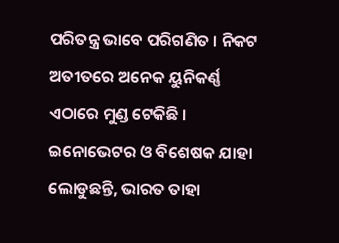ପରିତନ୍ତ୍ର ଭାବେ ପରିଗଣିତ । ନିକଟ ଅତୀତରେ ଅନେକ ୟୁନିକର୍ଣ୍ଣ ଏଠାରେ ମୁଣ୍ଡ ଟେକିଛି । ଇନୋଭେଟର ଓ ବିଶେଷକ ଯାହା ଲୋଡୁଛନ୍ତି, ଭାରତ ତାହା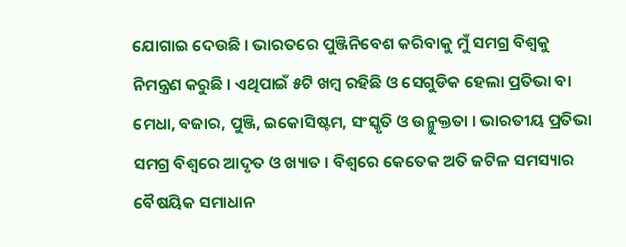ଯୋଗାଇ ଦେଉଛି । ଭାରତରେ ପୁଞ୍ଜିନିବେଶ କରିବାକୁ ମୁଁ ସମଗ୍ର ବିଶ୍ୱକୁ ନିମନ୍ତ୍ରଣ କରୁଛି । ଏଥିପାଇଁ ୫ଟି ଖମ୍ବ ରହିଛି ଓ ସେଗୁଡିକ ହେଲା ପ୍ରତିଭା ବା ମେଧା, ବଜାର, ପୁଞ୍ଜି, ଇକୋସିଷ୍ଟମ, ସଂସ୍କୃତି ଓ ଉନ୍ମୁକ୍ତତା । ଭାରତୀୟ ପ୍ରତିଭା ସମଗ୍ର ବିଶ୍ୱରେ ଆଦୃତ ଓ ଖ୍ୟାତ । ବିଶ୍ୱରେ କେତେକ ଅତି ଜଟିଳ ସମସ୍ୟାର ବୈଷୟିକ ସମାଧାନ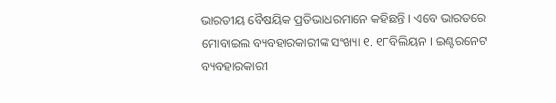ଭାରତୀୟ ବୈଷୟିକ ପ୍ରତିଭାଧରମାନେ କହିଛନ୍ତି । ଏବେ ଭାରତରେ ମୋବାଇଲ ବ୍ୟବହାରକାରୀଙ୍କ ସଂଖ୍ୟା ୧. ୧୮ବିଲିୟନ । ଇଣ୍ଟରନେଟ ବ୍ୟବହାରକାରୀ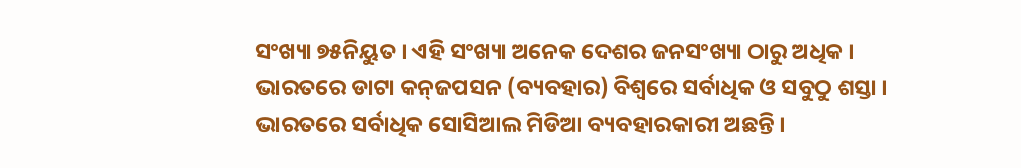ସଂଖ୍ୟା ୭୫ନିୟୁତ । ଏହି ସଂଖ୍ୟା ଅନେକ ଦେଶର ଜନସଂଖ୍ୟା ଠାରୁ ଅଧିକ । ଭାରତରେ ଡାଟା କନ୍‌ଜପସନ (ବ୍ୟବହାର) ବିଶ୍ୱରେ ସର୍ବାଧିକ ଓ ସବୁଠୁ ଶସ୍ତା । ଭାରତରେ ସର୍ବାଧିକ ସୋସିଆଲ ମିଡିଆ ବ୍ୟବହାରକାରୀ ଅଛନ୍ତି ।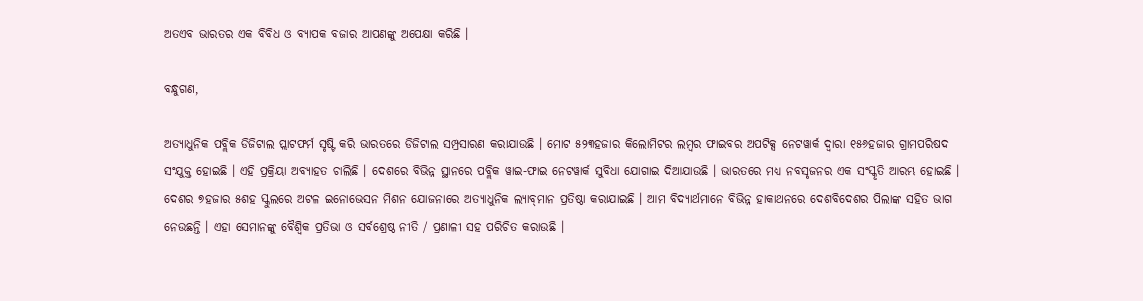ଅତଏବ ଭାରତର ଏକ ବିବିଧ ଓ ବ୍ୟାପକ ବଜାର ଆପଣଙ୍କୁ ଅପେକ୍ଷା କରିଛି ।

ବନ୍ଧୁଗଣ,

ଅତ୍ୟାଧୁନିକ ପବ୍ଲିକ ଡିଜିଟାଲ ପ୍ଲାଟଫର୍ମ ସୃଷ୍ଟି କରି ଭାରତରେ ଡିଜିଟାଲ ସମ୍ପ୍ରସାରଣ କରାଯାଉଛି । ମୋଟ ୫୨୩ହଜାର କିଲୋମିଟର ଲମ୍ବର ଫାଇବର ଅପଟିକ୍ସ ନେଟୱାର୍କ ଦ୍ୱାରା ୧୫୬ହଜାର ଗ୍ରାମପରିଷଦ ସଂଯୁକ୍ତ ହୋଇଛି । ଏହି ପ୍ରକ୍ରିୟା ଅବ୍ୟାହତ ଚାଲିଛି । ଦେଶରେ ବିଭିନ୍ନ ସ୍ଥାନରେ ପବ୍ଲିକ ୱାଇ-ଫାଇ ନେଟୱାର୍କ ସୁବିଧା ଯୋଗାଇ ଦିଆଯାଉଛି । ଭାରତରେ ମଧ୍ୟ ନବସୃଜନର ଏକ ସଂସ୍କୃତି ଆରମ୍ଭ ହୋଇଛି । ଦେଶର ୭ହଜାର ୫ଶହ ସ୍କୁଲରେ ଅଟଳ ଇନୋଭେସନ ମିଶନ ଯୋଜନାରେ ଅତ୍ୟାଧୁନିକ ଲ୍ୟାବ୍‌ମାନ ପ୍ରତିଷ୍ଠା କରାଯାଇଛି । ଆମ ବିଦ୍ୟାର୍ଥମାନେ ବିଭିନ୍ନ ହାକାଥନରେ ଦେଶବିଦେଶର ପିଲାଙ୍କ ସହିତ ଭାଗ ନେଉଛନ୍ତି । ଏହା ସେମାନଙ୍କୁ ବୈଶ୍ୱିକ ପ୍ରତିଭା ଓ ସର୍ବଶ୍ରେଷ୍ଠ ନୀତି / ପ୍ରଣାଳୀ ସହ ପରିଚିତ କରାଉଛି ।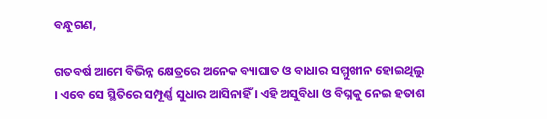ବନ୍ଧୁଗଣ,

ଗତବର୍ଷ ଆମେ ବିଭିନ୍ନ କ୍ଷେତ୍ରରେ ଅନେକ ବ୍ୟାଘାତ ଓ ବାଧାର ସମ୍ମୁଖୀନ ହୋଇଥିଲୁ । ଏବେ ସେ ସ୍ଥିତିରେ ସମ୍ପୂର୍ଣ୍ଣ ସୁଧାର ଆସିନାହିଁ । ଏହି ଅସୁବିଧା ଓ ବିଘ୍ନକୁ ନେଇ ହତାଶ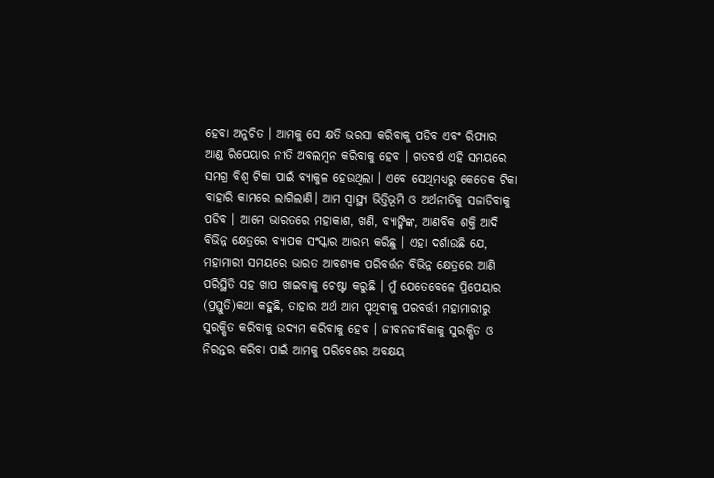ହେବା ଅନୁଚିତ । ଆମକୁ ସେ କ୍ଷତି ଭରସା କରିବାକୁ ପଡିବ ଏବଂ ରିପ୍ୟାର ଆଣ୍ଡ ରିପେୟାର ନୀତି ଅବଲମ୍ବନ କରିବାକୁ ହେବ । ଗତବର୍ଷ ଏହି ସମୟରେ ସମଗ୍ର ବିଶ୍ୱ ଟିକା ପାଇଁ ବ୍ୟାକୁଳ ହେଉଥିଲା । ଏବେ ସେଥିମଧ୍ୟରୁ କେତେକ ଟିକା ବାହାରି କାମରେ ଲାଗିଲାଣି। ଆମ ସ୍ୱାସ୍ଥ୍ୟ ଭିତ୍ତିଭୂମି ଓ ଅର୍ଥନୀତିକୁ ସଜାଡିବାକୁ ପଡିବ । ଆମେ ଭାରତରେ ମହାକାଶ, ଖଣି, ବ୍ୟାଙ୍କିଙ୍କ, ଆଣବିକ ଶକ୍ତି ଆଦି ବିଭିନ୍ନ କ୍ଷେତ୍ରରେ ବ୍ୟାପକ ସଂସ୍କାର ଆରମ୍ଭ କରିଛୁ । ଏହା ଦର୍ଶାଉଛି ଯେ, ମହାମାରୀ ସମୟରେ ଭାରତ ଆବଶ୍ୟକ ପରିବର୍ତ୍ତନ ବିଭିନ୍ନ କ୍ଷେତ୍ରରେ ଆଣି ପରିସ୍ଥିତି ସହ ଖାପ ଖାଇବାକୁ ଚେଷ୍ଟା କରୁଛି । ମୁଁ ଯେତେବେଳେ ପ୍ରିପେୟାର (ପ୍ରସ୍ତୁତି)କଥା କହୁଛି, ତାହାର ଅର୍ଥ ଆମ ପୃଥିବୀକୁ ପରବର୍ତ୍ତୀ ମହାମାରୀରୁ ସୁରକ୍ଷିତ କରିବାକୁ ଉଦ୍ୟମ କରିବାକୁ ହେବ । ଜୀବନଜୀବିକାକୁ ସୁରକ୍ଷିତ ଓ ନିରନ୍ତର କରିବା ପାଇଁ ଆମକୁ ପରିବେଶର ଅବକ୍ଷୟ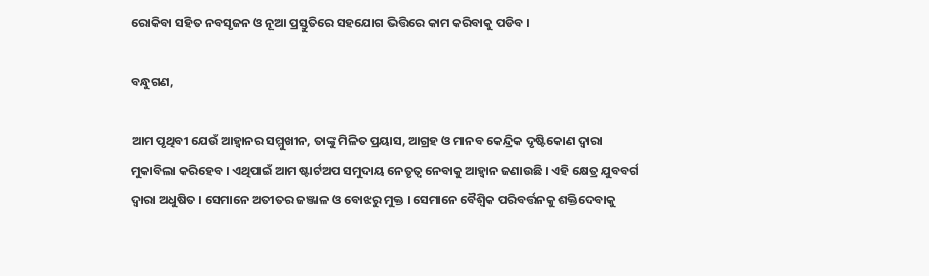ରୋକିବା ସହିତ ନବସୃଜନ ଓ ନୂଆ ପ୍ରସ୍ତୁତିରେ ସହଯୋଗ ଭିତ୍ତିରେ କାମ କରିବାକୁ ପଡିବ ।

ବନ୍ଧୁଗଣ,

ଆମ ପୃଥିବୀ ଯେଉଁ ଆହ୍ୱାନର ସମ୍ମୁଖୀନ, ତାଙ୍କୁ ମିଳିତ ପ୍ରୟାସ, ଆଗ୍ରହ ଓ ମାନବ କେନ୍ଦ୍ରିକ ଦୃଷ୍ଟିକୋଣ ଦ୍ୱାରା ମୁକାବିଲା କରିହେବ । ଏଥିପାଇଁ ଆମ ଷ୍ଟାର୍ଟଅପ ସମୁଦାୟ ନେତୃତ୍ୱ ନେବାକୁ ଆହ୍ୱାନ ଜଣାଉଛି । ଏହି କ୍ଷେତ୍ର ଯୁବବର୍ଗ ଦ୍ୱାରା ଅଧୁଷିତ । ସେମାନେ ଅତୀତର ଜଞ୍ଜାଳ ଓ ବୋଝରୁ ମୁକ୍ତ । ସେମାନେ ବୈଶ୍ୱିକ ପରିବର୍ତ୍ତନକୁ ଶକ୍ତିଦେବାକୁ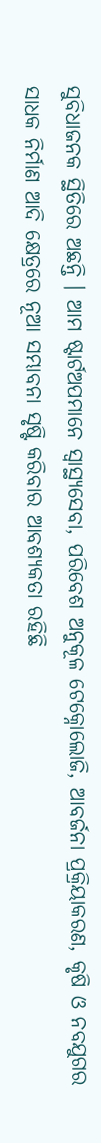ସୁବିଧାଜନକ ସ୍ଥିତିରେ ଅଛନ୍ତି । ଆମ ଷ୍ଟାର୍ଟଅପମାନେ ସ୍ୱାସ୍ଥ୍ୟସେବା, ପରିବେଶ ଅନୁକୂଳ ଟେକ୍ନୋଲୋଜି, ଆବର୍ଜନା ପ୍ରକ୍ରିୟାକରଣ, କୃଷି ଓ ନବଯୁଗର ସାଧକ ନିର୍ମାଣ ଆଦି କ୍ଷେତ୍ରରେ ନୂଆ ସମ୍ଭାବନା ସୃଷ୍ଟି କରିବାର ଆବଶ୍ୟକତା ରହିଛି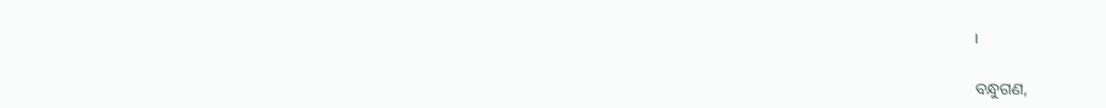।

ବନ୍ଧୁଗଣ,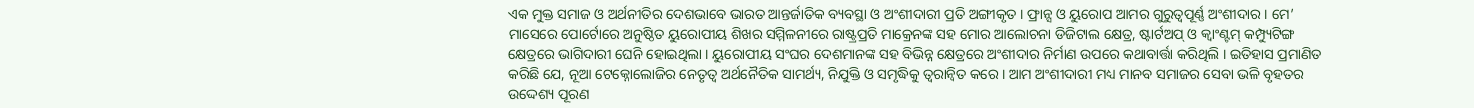ଏକ ମୁକ୍ତ ସମାଜ ଓ ଅର୍ଥନୀତିର ଦେଶଭାବେ ଭାରତ ଆନ୍ତର୍ଜାତିକ ବ୍ୟବସ୍ଥା ଓ ଅଂଶୀଦାରୀ ପ୍ରତି ଅଙ୍ଗୀକୃତ । ଫ୍ରାନ୍ସ ଓ ୟୁରୋପ ଆମର ଗୁରୁତ୍ୱପୂର୍ଣ୍ଣ ଅଂଶୀଦାର । ମେ’ ମାସେରେ ପୋର୍ଟୋରେ ଅନୁଷ୍ଠିତ ୟୁରୋପୀୟ ଶିଖର ସମ୍ମିଳନୀରେ ରାଷ୍ଟ୍ରପ୍ରତି ମାକ୍ରେନଙ୍କ ସହ ମୋର ଆଲୋଚନା ଡିଜିଟାଲ କ୍ଷେତ୍ର, ଷ୍ଟାର୍ଟଅପ୍ ଓ କ୍ୱାଂଣ୍ଟମ୍ କମ୍ପ୍ୟୁଟିଙ୍ଗ କ୍ଷେତ୍ରରେ ଭାଗିଦାରୀ ଘେନି ହୋଇଥିଲା । ୟୁରୋପୀୟ ସଂଘର ଦେଶମାନଙ୍କ ସହ ବିଭିନ୍ନ କ୍ଷେତ୍ରରେ ଅଂଶୀଦାର ନିର୍ମାଣ ଉପରେ କଥାବାର୍ତ୍ତା କରିଥିଲି । ଇତିହାସ ପ୍ରମାଣିତ କରିଛି ଯେ, ନୂଆ ଟେକ୍ନୋଲୋଜିର ନେତୃତ୍ୱ ଅର୍ଥନୈତିକ ସାମର୍ଥ୍ୟ, ନିଯୁକ୍ତି ଓ ସମୃଦ୍ଧିକୁ ତ୍ୱରାନ୍ୱିତ କରେ । ଆମ ଅଂଶୀଦାରୀ ମଧ୍ୟ ମାନବ ସମାଜର ସେବା ଭଳି ବୃହତର ଉଦ୍ଦେଶ୍ୟ ପୂରଣ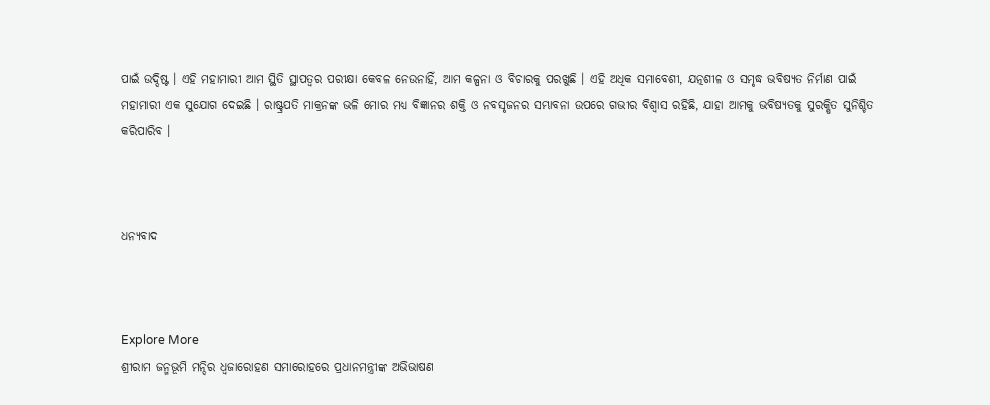ପାଇଁ ଉଦ୍ଦିଷ୍ଟ । ଏହି ମହାମାରୀ ଆମ ସ୍ଥିତି ସ୍ଥାପତ୍ୱର ପରୀକ୍ଷା କେବଳ ନେଉନାହିଁ, ଆମ କଳ୍ପନା ଓ ବିଚାରକୁ ପରଖୁଛି । ଏହି ଅଧିକ ସମାବେଶୀ, ଯତ୍ନଶୀଳ ଓ ସମୃଦ୍ଧ ଭବିଷ୍ୟତ ନିର୍ମାଣ ପାଇଁ ମହାମାରୀ ଏକ ସୁଯୋଗ ଦେଇଛି । ରାଷ୍ଟ୍ରପତି ମାକ୍ରନଙ୍କ ଭଳି ମୋର ମଧ୍ୟ ବିଜ୍ଞାନର ଶକ୍ତି ଓ ନବସୃଜନର ସମ୍ଭାବନା ଉପରେ ଗଭୀର ବିଶ୍ୱାସ ରହିଛି, ଯାହା ଆମକୁ ଭବିଷ୍ୟତକୁ ସୁରକ୍ଷିତ ସୁନିଶ୍ଚିତ କରିପାରିବ ।



ଧନ୍ୟବାଦ



Explore More
ଶ୍ରୀରାମ ଜନ୍ମଭୂମି ମନ୍ଦିର ଧ୍ଵଜାରୋହଣ ସମାରୋହରେ ପ୍ରଧାନମନ୍ତ୍ରୀଙ୍କ ଅଭିଭାଷଣ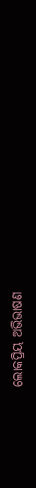ଲୋକପ୍ରିୟ ଅଭିଭାଷଣ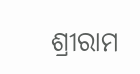ଶ୍ରୀରାମ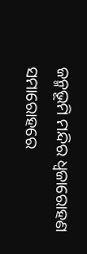ଜନ୍ମଭୂମି ମନ୍ଦିର ଧ୍ଵଜାରୋହଣ ସମାରୋହରେ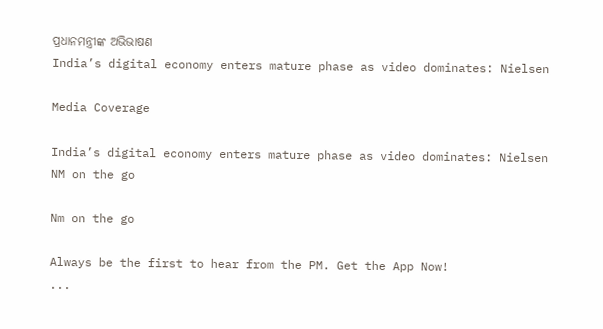ପ୍ରଧାନମନ୍ତ୍ରୀଙ୍କ ଅଭିଭାଷଣ
India’s digital economy enters mature phase as video dominates: Nielsen

Media Coverage

India’s digital economy enters mature phase as video dominates: Nielsen
NM on the go

Nm on the go

Always be the first to hear from the PM. Get the App Now!
...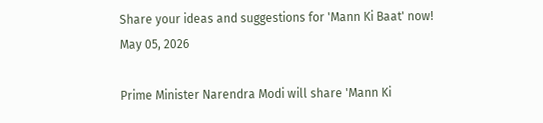Share your ideas and suggestions for 'Mann Ki Baat' now!
May 05, 2026

Prime Minister Narendra Modi will share 'Mann Ki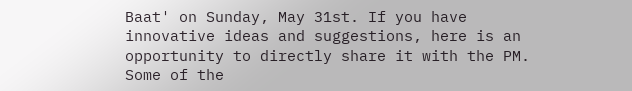Baat' on Sunday, May 31st. If you have innovative ideas and suggestions, here is an opportunity to directly share it with the PM. Some of the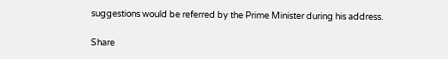suggestions would be referred by the Prime Minister during his address.

Share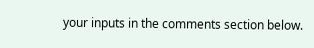your inputs in the comments section below.